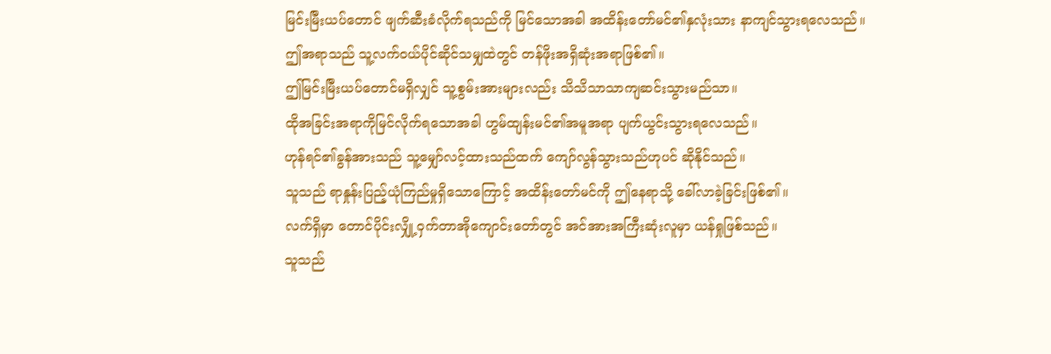မြင်းမြီးယပ်တောင် ဖျက်ဆီးခံလိုက်ရသည်ကို မြင်သောအခါ အထိန်းတော်မင်၏နှလုံးသား နာကျင်သွားရလေသည်။
ဤအရာသည် သူ့လက်ဝယ်ပိုင်ဆိုင်သမျှထဲတွင် တန်ဖိုးအရှိဆုံးအရာဖြစ်၏။
ဤမြင်းမြီးယပ်တောင်မရှိလျှင် သူ့စွမ်းအားများလည်း သိသိသာသာကျဆင်းသွားမည်သာ။
ထိုအခြင်းအရာကိုမြင်လိုက်ရသောအခါ ဟွမ်ထျန်းမင်၏အမူအရာ ပျက်ယွင်းသွားရလေသည်။
ဟုန်ရင်၏ခွန်အားသည် သူ့မျှော်လင့်ထားသည်ထက် ကျော်လွန်သွားသည်ဟုပင် ဆိုနိုင်သည်။
သူသည် ရာနှုန်းပြည့်ယုံကြည်မှုရှိသောကြောင့် အထိန်းတော်မင်ကို ဤနေရာသို့ ခေါ်လာခဲ့ခြင်းဖြစ်၏။
လက်ရှိမှာ တောင်ပိုင်းလျှို့ဝှက်တာအိုကျောင်းတော်တွင် အင်အားအကြီးဆုံးလူမှာ ယန်ရှုဖြစ်သည်။
သူသည်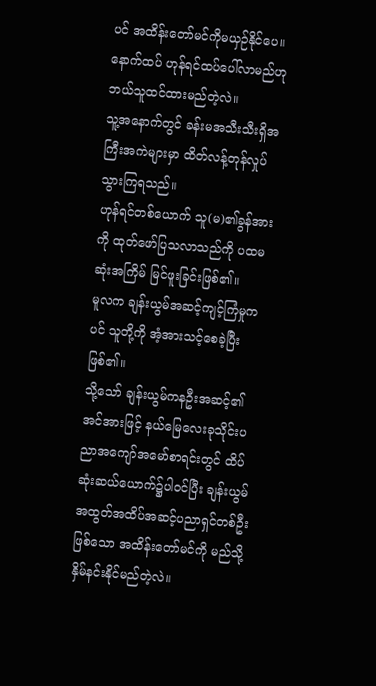ပင် အထိန်းတော်မင်ကိုမယှဉ်နိုင်ပေ။
နောက်ထပ် ဟုန်ရင်ထပ်ပေါ်လာမည်ဟု ဘယ်သူထင်ထားမည်တဲ့လဲ။
သူ့အနောက်တွင် ခန်းမအသီးသီးရှိအကြီးအကဲများမှာ ထိတ်လန့်တုန်လှုပ်သွားကြရသည်။
ဟုန်ရင်တစ်ယောက် သူ(မ)၏ခွန်အားကို ထုတ်ဖော်ပြသလာသည်ကို ပထမဆုံးအကြိမ် မြင်ဖူးခြင်းဖြစ်၏။
မူလက ချန်းယွမ်အဆင့်ကျင့်ကြံမှုကပင် သူတို့ကို အံ့အားသင့်စေခဲ့ပြီးဖြစ်၏။
သို့သော် ချန်းယွမ်ကနဦးအဆင့်၏အင်အားဖြင့် နယ်မြေလေးခုသိုင်းပညာအကျော်အမော်စာရင်းတွင် ထိပ်ဆုံးဆယ်ယောက်၌ပါ၀င်ပြီး ချန်းယွမ်အထွတ်အထိပ်အဆင့်ပညာရှင်တစ်ဦးဖြစ်သော အထိန်းတော်မင်ကို မည်သို့နှိမ်နင်းနိုင်မည်တဲ့လဲ။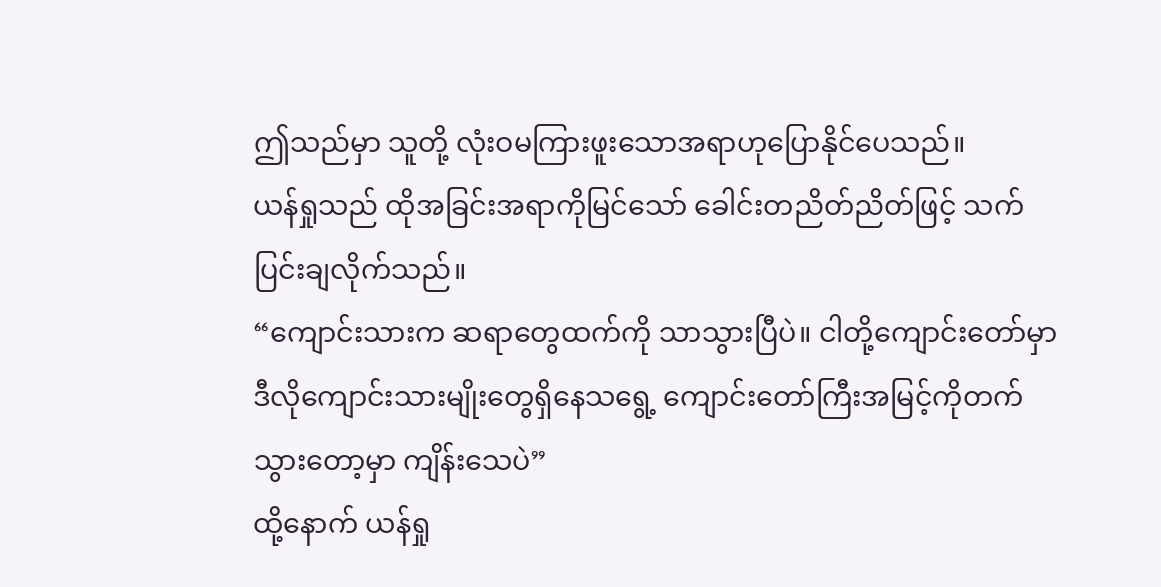ဤသည်မှာ သူတို့ လုံးဝမကြားဖူးသောအရာဟုပြောနိုင်ပေသည်။
ယန်ရှုသည် ထိုအခြင်းအရာကိုမြင်သော် ခေါင်းတညိတ်ညိတ်ဖြင့် သက်ပြင်းချလိုက်သည်။
“ကျောင်းသားက ဆရာတွေထက်ကို သာသွားပြီပဲ။ ငါတို့ကျောင်းတော်မှာ ဒီလိုကျောင်းသားမျိုးတွေရှိနေသရွေ့ ကျောင်းတော်ကြီးအမြင့်ကိုတက်သွားတော့မှာ ကျိန်းသေပဲ”
ထို့နောက် ယန်ရှု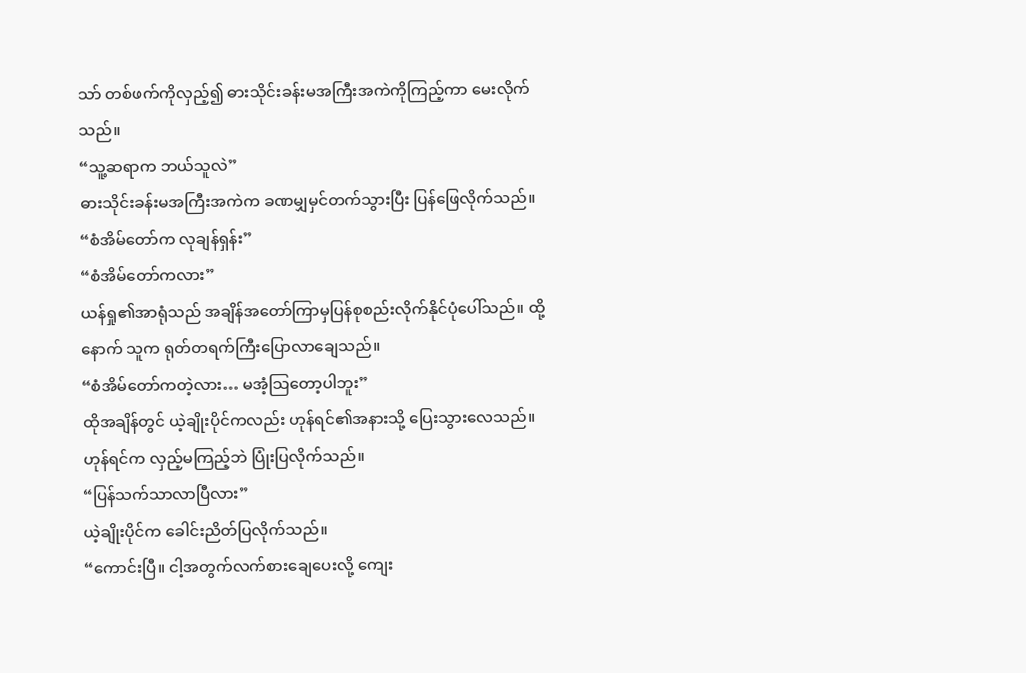သာ် တစ်ဖက်ကိုလှည့်၍ ဓားသိုင်းခန်းမအကြီးအကဲကိုကြည့်ကာ မေးလိုက်သည်။
“သူ့ဆရာက ဘယ်သူလဲ”
ဓားသိုင်းခန်းမအကြီးအကဲက ခဏမျှမှင်တက်သွားပြီး ပြန်ဖြေလိုက်သည်။
“စံအိမ်တော်က လုချန်ရှန်း”
“စံအိမ်တော်ကလား”
ယန်ရှု၏အာရုံသည် အချိန်အတော်ကြာမှပြန်စုစည်းလိုက်နိုင်ပုံပေါ်သည်။ ထို့နောက် သူက ရုတ်တရက်ကြီးပြောလာချေသည်။
“စံအိမ်တော်ကတဲ့လား… မအံ့သြတော့ပါဘူး”
ထိုအချိန်တွင် ယဲ့ချိုးပိုင်ကလည်း ဟုန်ရင်၏အနားသို့ ပြေးသွားလေသည်။
ဟုန်ရင်က လှည့်မကြည့်ဘဲ ပြုံးပြလိုက်သည်။
“ပြန်သက်သာလာပြီလား”
ယဲ့ချိုးပိုင်က ခေါင်းညိတ်ပြလိုက်သည်။
“ကောင်းပြီ။ ငါ့အတွက်လက်စားချေပေးလို့ ကျေး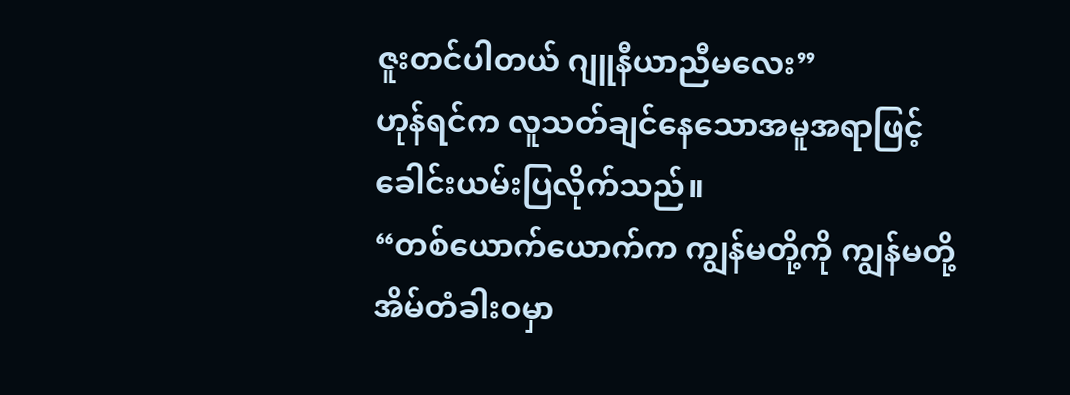ဇူးတင်ပါတယ် ဂျူနီယာညီမလေး”
ဟုန်ရင်က လူသတ်ချင်နေသောအမူအရာဖြင့် ခေါင်းယမ်းပြလိုက်သည်။
“တစ်ယောက်ယောက်က ကျွန်မတို့ကို ကျွန်မတို့အိမ်တံခါးဝမှာ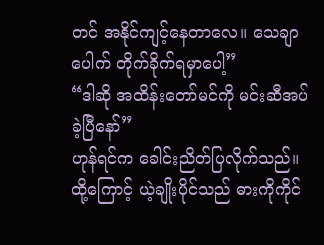တင် အနိုင်ကျင့်နေတာလေ။ သေချာပေါက် တိုက်ခိုက်ရမှာပေါ့”
“ဒါဆို အထိန်းတော်မင်ကို မင်းဆီအပ်ခဲ့ပြီနော်”
ဟုန်ရင်က ခေါင်းညိတ်ပြလိုက်သည်။
ထို့ကြောင့် ယဲ့ချိုးပိုင်သည် ဓားကိုကိုင်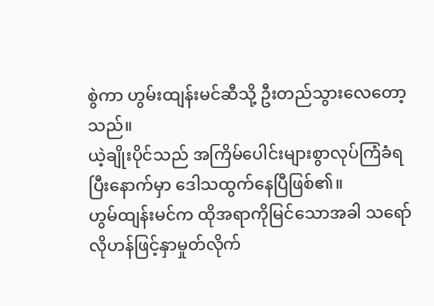စွဲကာ ဟွမ်းထျန်းမင်ဆီသို့ ဦးတည်သွားလေတော့သည်။
ယဲ့ချိုးပိုင်သည် အကြိမ်ပေါင်းများစွာလုပ်ကြံခံရပြီးနောက်မှာ ဒေါသထွက်နေပြီဖြစ်၏။
ဟွမ်ထျန်းမင်က ထိုအရာကိုမြင်သောအခါ သရော်လိုဟန်ဖြင့်နှာမှုတ်လိုက်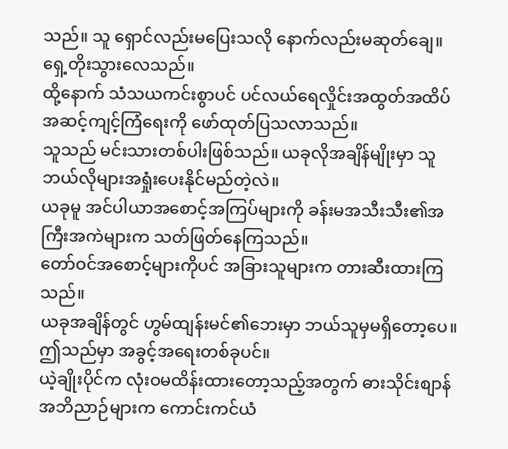သည်။ သူ ရှောင်လည်းမပြေးသလို နောက်လည်းမဆုတ်ချေ။ ရှေ့တိုးသွားလေသည်။
ထို့နောက် သံသယကင်းစွာပင် ပင်လယ်ရေလှိုင်းအထွတ်အထိပ်အဆင့်ကျင့်ကြံရေးကို ဖော်ထုတ်ပြသလာသည်။
သူသည် မင်းသားတစ်ပါးဖြစ်သည်။ ယခုလိုအချိန်မျိုးမှာ သူ ဘယ်လိုများအရှုံးပေးနိုင်မည်တဲ့လဲ။
ယခုမူ အင်ပါယာအစောင့်အကြပ်များကို ခန်းမအသီးသီး၏အကြီးအကဲများက သတ်ဖြတ်နေကြသည်။
တော်ဝင်အစောင့်များကိုပင် အခြားသူများက တားဆီးထားကြသည်။
ယခုအချိန်တွင် ဟွမ်ထျန်းမင်၏ဘေးမှာ ဘယ်သူမှမရှိတော့ပေ။
ဤသည်မှာ အခွင့်အရေးတစ်ခုပင်။
ယဲ့ချိုးပိုင်က လုံးဝမထိန်းထားတော့သည့်အတွက် ဓားသိုင်းစျာန်အဘိညာဉ်များက ကောင်းကင်ယံ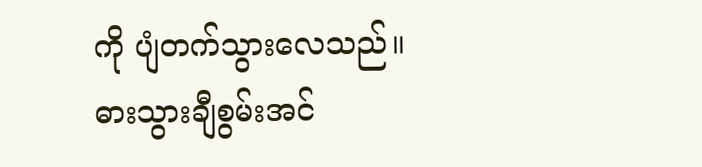ကို ပျံတက်သွားလေသည်။
ဓားသွားချီစွမ်းအင်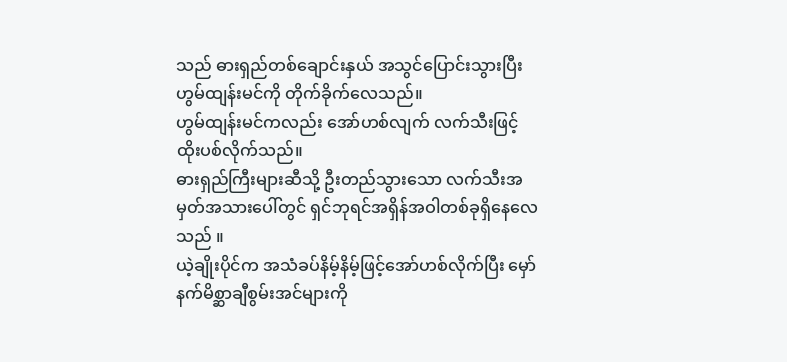သည် ဓားရှည်တစ်ချောင်းနှယ် အသွင်ပြောင်းသွားပြီး ဟွမ်ထျန်းမင်ကို တိုက်ခိုက်လေသည်။
ဟွမ်ထျန်းမင်ကလည်း အော်ဟစ်လျက် လက်သီးဖြင့်ထိုးပစ်လိုက်သည်။
ဓားရှည်ကြီးများဆီသို့ ဦးတည်သွားသော လက်သီးအမှတ်အသားပေါ်တွင် ရှင်ဘုရင်အရှိန်အဝါတစ်ခုရှိနေလေသည် ။
ယဲ့ချိုးပိုင်က အသံခပ်နိမ့်နိမ့်ဖြင့်အော်ဟစ်လိုက်ပြီး မှော်နက်မိစ္ဆာချီစွမ်းအင်များကို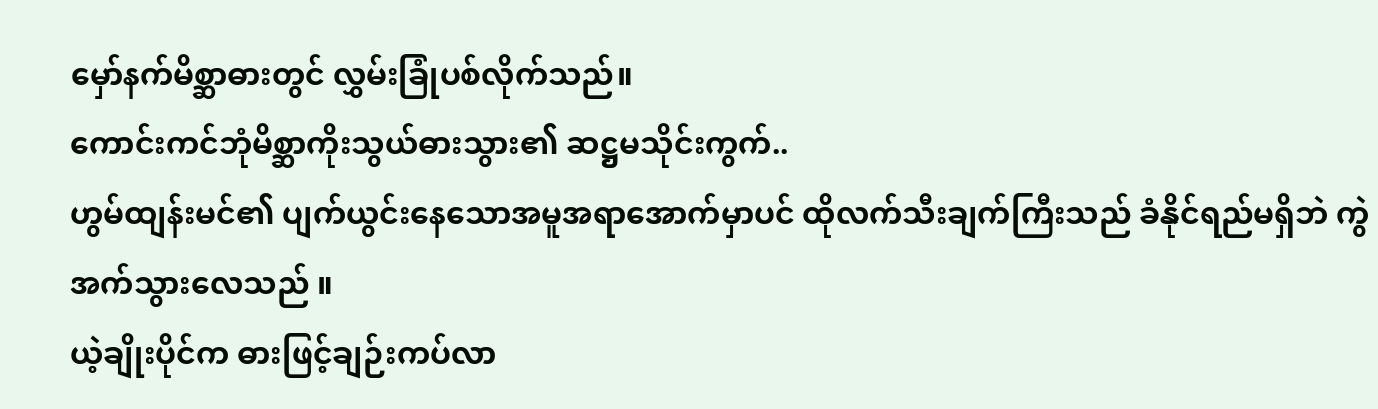မှော်နက်မိစ္ဆာဓားတွင် လွှမ်းခြုံပစ်လိုက်သည်။
ကောင်းကင်ဘုံမိစ္ဆာကိုးသွယ်ဓားသွား၏ ဆဋ္ဌမသိုင်းကွက်..
ဟွမ်ထျန်းမင်၏ ပျက်ယွင်းနေသောအမူအရာအောက်မှာပင် ထိုလက်သီးချက်ကြီးသည် ခံနိုင်ရည်မရှိဘဲ ကွဲအက်သွားလေသည် ။
ယဲ့ချိုးပိုင်က ဓားဖြင့်ချဉ်းကပ်လာ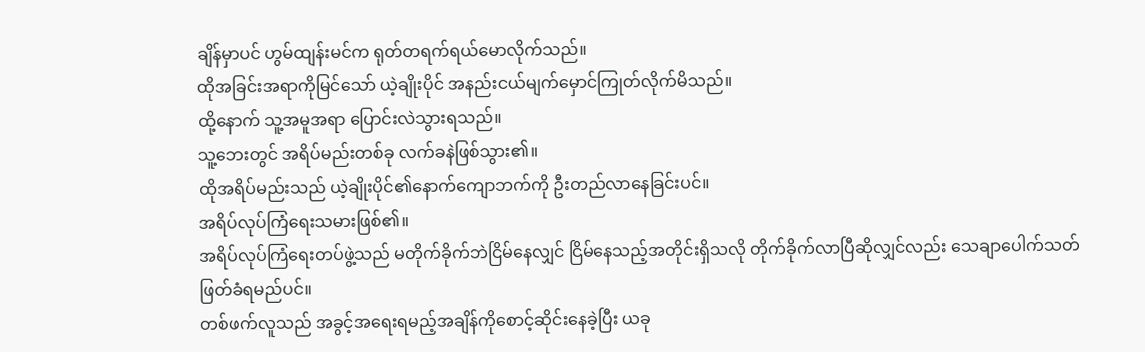ချိန်မှာပင် ဟွမ်ထျန်းမင်က ရုတ်တရက်ရယ်မောလိုက်သည်။
ထိုအခြင်းအရာကိုမြင်သော် ယဲ့ချိုးပိုင် အနည်းငယ်မျက်မှောင်ကြုတ်လိုက်မိသည်။
ထို့နောက် သူ့အမူအရာ ပြောင်းလဲသွားရသည်။
သူ့ဘေးတွင် အရိပ်မည်းတစ်ခု လက်ခနဲဖြစ်သွား၏။
ထိုအရိပ်မည်းသည် ယဲ့ချိုးပိုင်၏နောက်ကျောဘက်ကို ဦးတည်လာနေခြင်းပင်။
အရိပ်လုပ်ကြံရေးသမားဖြစ်၏။
အရိပ်လုပ်ကြံရေးတပ်ဖွဲ့သည် မတိုက်ခိုက်ဘဲငြိမ်နေလျှင် ငြိမ်နေသည့်အတိုင်းရှိသလို တိုက်ခိုက်လာပြီဆိုလျှင်လည်း သေချာပေါက်သတ်ဖြတ်ခံရမည်ပင်။
တစ်ဖက်လူသည် အခွင့်အရေးရမည့်အချိန်ကိုစောင့်ဆိုင်းနေခဲ့ပြီး ယခု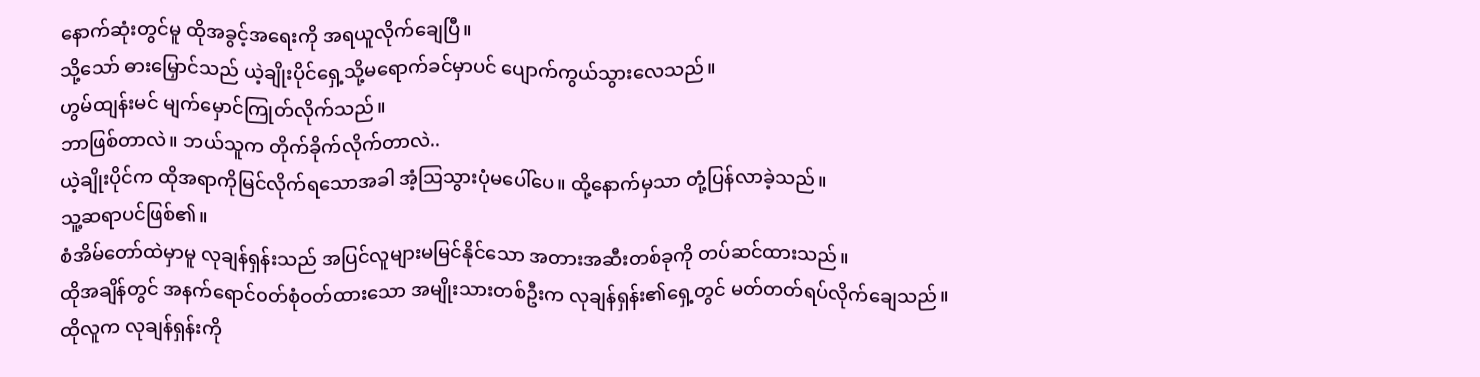နောက်ဆုံးတွင်မူ ထိုအခွင့်အရေးကို အရယူလိုက်ချေပြီ။
သို့သော် ဓားမြှောင်သည် ယဲ့ချိုးပိုင်ရှေ့သို့မရောက်ခင်မှာပင် ပျောက်ကွယ်သွားလေသည်။
ဟွမ်ထျန်းမင် မျက်မှောင်ကြုတ်လိုက်သည်။
ဘာဖြစ်တာလဲ။ ဘယ်သူက တိုက်ခိုက်လိုက်တာလဲ..
ယဲ့ချိုးပိုင်က ထိုအရာကိုမြင်လိုက်ရသောအခါ အံ့ဩသွားပုံမပေါ်ပေ။ ထို့နောက်မှသာ တုံ့ပြန်လာခဲ့သည်။
သူ့ဆရာပင်ဖြစ်၏။
စံအိမ်တော်ထဲမှာမူ လုချန်ရှန်းသည် အပြင်လူများမမြင်နိုင်သော အတားအဆီးတစ်ခုကို တပ်ဆင်ထားသည်။
ထိုအချိန်တွင် အနက်ရောင်၀တ်စုံဝတ်ထားသော အမျိုးသားတစ်ဦးက လုချန်ရှန်း၏ရှေ့တွင် မတ်တတ်ရပ်လိုက်ချေသည်။
ထိုလူက လုချန်ရှန်းကို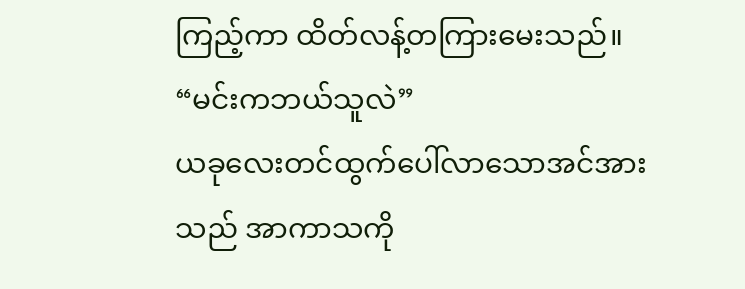ကြည့်ကာ ထိတ်လန့်တကြားမေးသည်။
“မင်းကဘယ်သူလဲ”
ယခုလေးတင်ထွက်ပေါ်လာသောအင်အားသည် အာကာသကို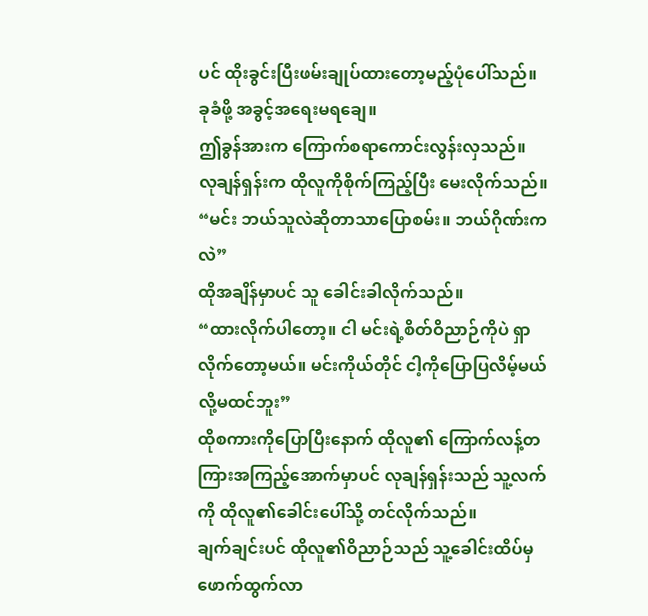ပင် ထိုးခွင်းပြီးဖမ်းချုပ်ထားတော့မည့်ပုံပေါ်သည်။
ခုခံဖို့ အခွင့်အရေးမရချေ။
ဤခွန်အားက ကြောက်စရာကောင်းလွန်းလှသည်။
လုချန်ရှန်းက ထိုလူကိုစိုက်ကြည့်ပြီး မေးလိုက်သည်။
“မင်း ဘယ်သူလဲဆိုတာသာပြောစမ်း။ ဘယ်ဂိုဏ်းကလဲ”
ထိုအချိန်မှာပင် သူ ခေါင်းခါလိုက်သည်။
“ထားလိုက်ပါတော့။ ငါ မင်းရဲ့စိတ်ဝိညာဉ်ကိုပဲ ရှာလိုက်တော့မယ်။ မင်းကိုယ်တိုင် ငါ့ကိုပြောပြလိမ့်မယ်လို့မထင်ဘူး”
ထိုစကားကိုပြောပြီးနောက် ထိုလူ၏ ကြောက်လန့်တကြားအကြည့်အောက်မှာပင် လုချန်ရှန်းသည် သူ့လက်ကို ထိုလူ၏ခေါင်းပေါ်သို့ တင်လိုက်သည်။
ချက်ချင်းပင် ထိုလူ၏ဝိညာဉ်သည် သူ့ခေါင်းထိပ်မှ ဖောက်ထွက်လာ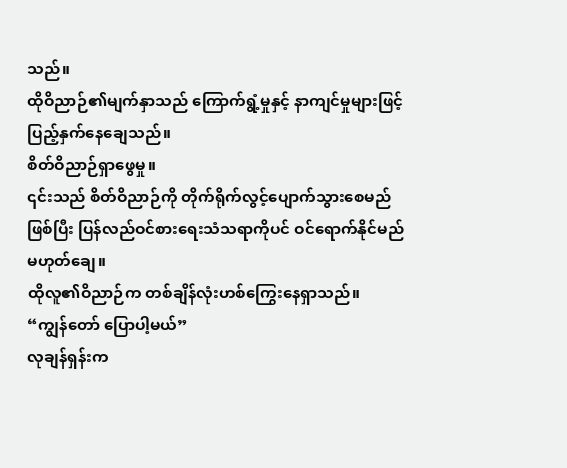သည်။
ထိုဝိညာဉ်၏မျက်နှာသည် ကြောက်ရွံ့မှုနှင့် နာကျင်မှုများဖြင့် ပြည့်နှက်နေချေသည်။
စိတ်ဝိညာဉ်ရှာဖွေမှု။
၎င်းသည် စိတ်ဝိညာဉ်ကို တိုက်ရိုက်လွင့်ပျောက်သွားစေမည်ဖြစ်ပြီး ပြန်လည်ဝင်စားရေးသံသရာကိုပင် ဝင်ရောက်နိုင်မည်မဟုတ်ချေ။
ထိုလူ၏ဝိညာဉ်က တစ်ချိန်လုံးဟစ်ကြွေးနေရှာသည်။
“ကျွန်တော် ပြောပါ့မယ်”
လုချန်ရှန်းက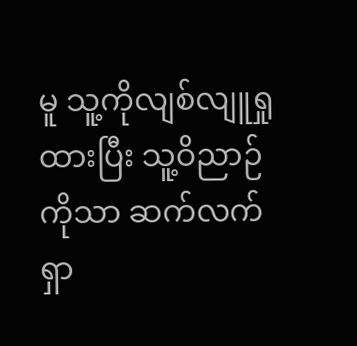မူ သူ့ကိုလျစ်လျူရှုထားပြီး သူ့ဝိညာဉ်ကိုသာ ဆက်လက်ရှာ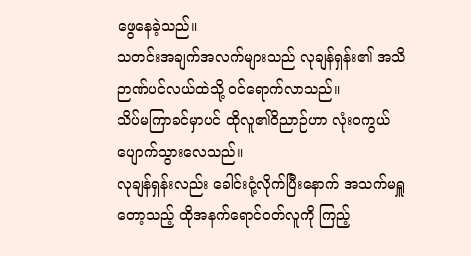ဖွေနေခဲ့သည်။
သတင်းအချက်အလက်များသည် လုချန်ရှန်း၏ အသိဉာဏ်ပင်လယ်ထဲသို့ ဝင်ရောက်လာသည်။
သိပ်မကြာခင်မှာပင် ထိုလူ၏ဝိညာဉ်ဟာ လုံးဝကွယ်ပျောက်သွားလေသည်။
လုချန်ရှန်းလည်း ခေါင်းငုံ့လိုက်ပြီးနောက် အသက်မရှူတော့သည့် ထိုအနက်ရောင်ဝတ်လူကို ကြည့်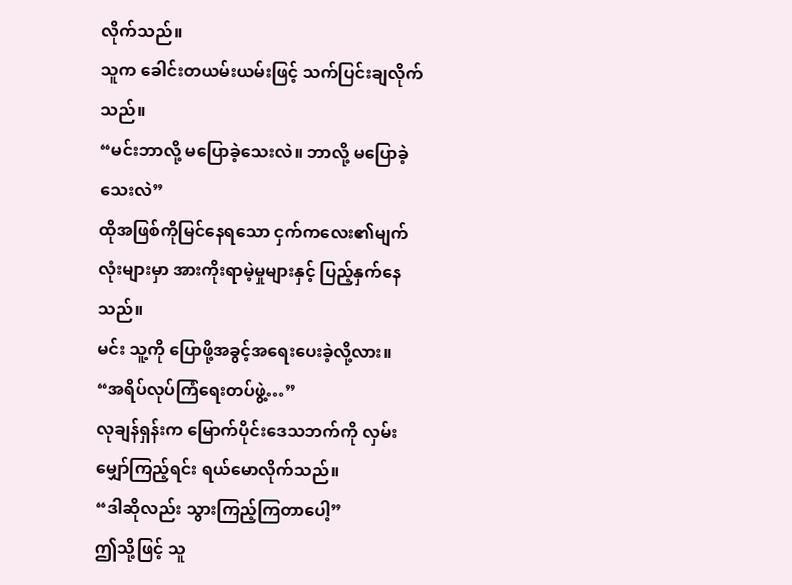လိုက်သည်။
သူက ခေါင်းတယမ်းယမ်းဖြင့် သက်ပြင်းချလိုက်သည်။
“မင်းဘာလို့ မပြောခဲ့သေးလဲ။ ဘာလို့ မပြောခဲ့သေးလဲ”
ထိုအဖြစ်ကိုမြင်နေရသော ငှက်ကလေး၏မျက်လုံးများမှာ အားကိုးရာမဲ့မှုများနှင့် ပြည့်နှက်နေသည်။
မင်း သူ့ကို ပြောဖို့အခွင့်အရေးပေးခဲ့လို့လား။
“အရိပ်လုပ်ကြံရေးတပ်ဖွဲ့…”
လုချန်ရှန်းက မြောက်ပိုင်းဒေသဘက်ကို လှမ်းမျှော်ကြည့်ရင်း ရယ်မောလိုက်သည်။
“ဒါဆိုလည်း သွားကြည့်ကြတာပေါ့”
ဤသို့ဖြင့် သူ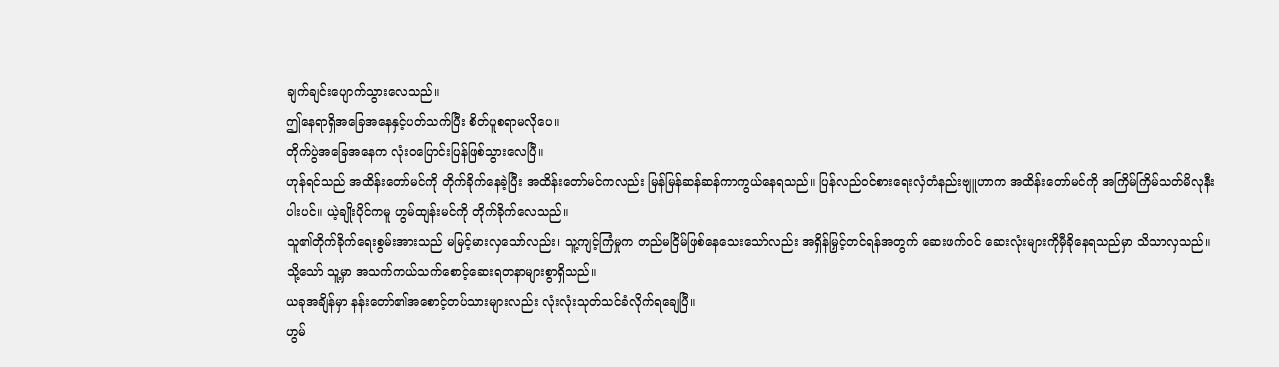ချက်ချင်းပျောက်သွားလေသည်။
ဤနေရာရှိအခြေအနေနှင့်ပတ်သက်ပြီး စိတ်ပူစရာမလိုပေ။
တိုက်ပွဲအခြေအနေက လုံးဝပြောင်းပြန်ဖြစ်သွားလေပြီ။
ဟုန်ရင်သည် အထိန်းတော်မင်ကို တိုက်ခိုက်နေခဲ့ပြီး အထိန်းတော်မင်ကလည်း မြန်မြန်ဆန်ဆန်ကာကွယ်နေရသည်။ ပြန်လည်ဝင်စားရေးလှံတံနည်းဗျူဟာက အထိန်းတော်မင်ကို အကြိမ်ကြိမ်သတ်မိလုနီးပါးပင်။ ယဲ့ချိုးပိုင်ကမူ ဟွမ်ထျန်းမင်ကို တိုက်ခိုက်လေသည်။
သူ၏တိုက်ခိုက်ရေးစွမ်းအားသည် မမြင့်မားလှသော်လည်း၊ သူ့ကျင့်ကြံမှုက တည်မငြိမ်ဖြစ်နေသေးသော်လည်း အရှိန်မြှင့်တင်ရန်အတွက် ဆေးဖက်ဝင် ဆေးလုံးများကိုမှီခိုနေရသည်မှာ သိသာလှသည်။ သို့သော် သူ့မှာ အသက်ကယ်သက်စောင့်ဆေးရတနာများစွာရှိသည်။
ယခုအချိန်မှာ နန်းတော်၏အစောင့်တပ်သားများလည်း လုံးလုံးသုတ်သင်ခံလိုက်ရချေပြီ။
ဟွမ်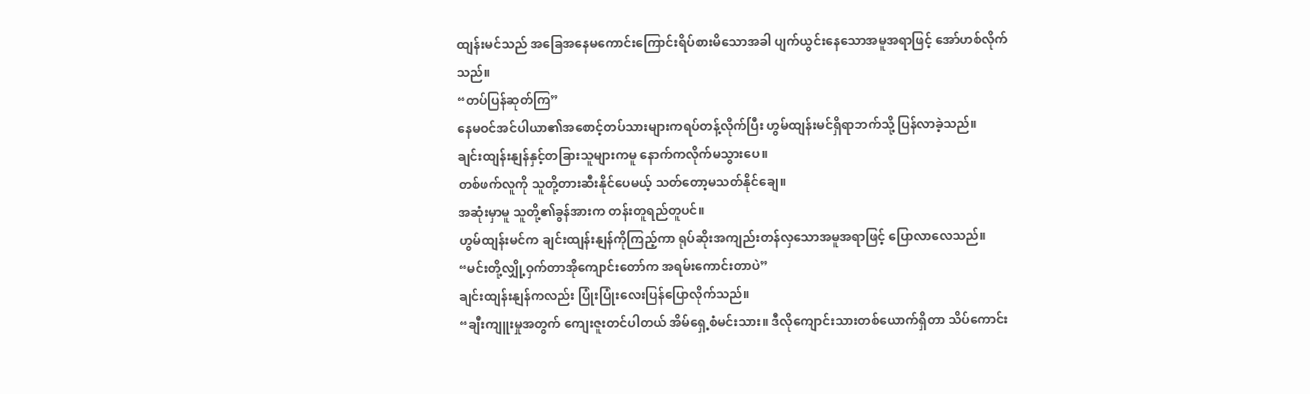ထျန်းမင်သည် အခြေအနေမကောင်းကြောင်းရိပ်စားမိသောအခါ ပျက်ယွင်းနေသောအမူအရာဖြင့် အော်ဟစ်လိုက်သည်။
“တပ်ပြန်ဆုတ်ကြ”
နေမဝင်အင်ပါယာ၏အစောင့်တပ်သားများကရပ်တန့်လိုက်ပြီး ဟွမ်ထျန်းမင်ရှိရာဘက်သို့ ပြန်လာခဲ့သည်။
ချင်းထျန်းနျန်နှင့်တခြားသူများကမူ နောက်ကလိုက်မသွားပေ။
တစ်ဖက်လူကို သူတို့တားဆီးနိုင်ပေမယ့် သတ်တော့မသတ်နိုင်ချေ။
အဆုံးမှာမူ သူတို့၏ခွန်အားက တန်းတူရည်တူပင်။
ဟွမ်ထျန်းမင်က ချင်းထျန်းနျန်ကိုကြည့်ကာ ရုပ်ဆိုးအကျည်းတန်လှသောအမူအရာဖြင့် ပြောလာလေသည်။
“မင်းတို့လျှို့ဝှက်တာအိုကျောင်းတော်က အရမ်းကောင်းတာပဲ”
ချင်းထျန်းနျန်ကလည်း ပြုံးပြုံးလေးပြန်ပြောလိုက်သည်။
“ချီးကျူးမှုအတွက် ကျေးဇူးတင်ပါတယ် အိမ်ရှေ့စံမင်းသား။ ဒီလိုကျောင်းသားတစ်ယောက်ရှိတာ သိပ်ကောင်း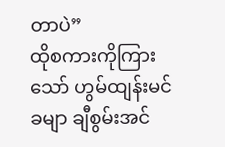တာပဲ”
ထိုစကားကိုကြားသော် ဟွမ်ထျန်းမင်ခမျာ ချီစွမ်းအင်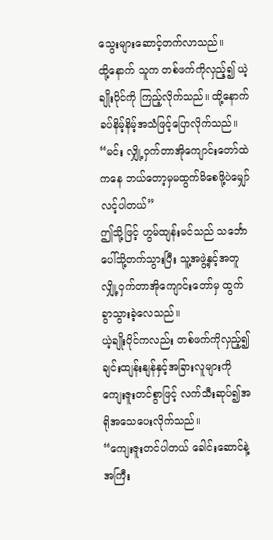သွေးများဆောင့်တက်လာသည်။
ထို့နောက် သူက တစ်ဖက်ကိုလှည့်၍ ယဲ့ချိုးပိုင်ကို ကြည့်လိုက်သည်။ ထို့နောက် ခပ်နိမ့်နိမ့်အသံဖြင့်ပြောလိုက်သည်။
“မင်း လျှို့ဝှက်တာအိုကျောင်းတော်ထဲကနေ ဘယ်တော့မှမထွက်မိစေဖို့ပဲမျှော်လင့်ပါတယ်”
ဤသို့ဖြင့် ဟွမ်ထျန်းမင်သည် သင်္ဘောပေါ်သို့တက်သွားပြီး သူ့အဖွဲ့နှင့်အတူ လျှို့ဝှက်တာအိုကျောင်းတော်မှ ထွက်ခွာသွားခဲ့လေသည်။
ယဲ့ချိုးပိုင်ကလည်း တစ်ဖက်ကိုလှည့်၍ ချင်းထျန်းနျန်နှင့်အခြားလူများကိုကျေးဇူးတင်စွာဖြင့် လက်သီးဆုပ်၍အရိုအသေပေးလိုက်သည်။
“ကျေးဇူးတင်ပါတယ် ခေါင်းဆောင်နဲ့ အကြီး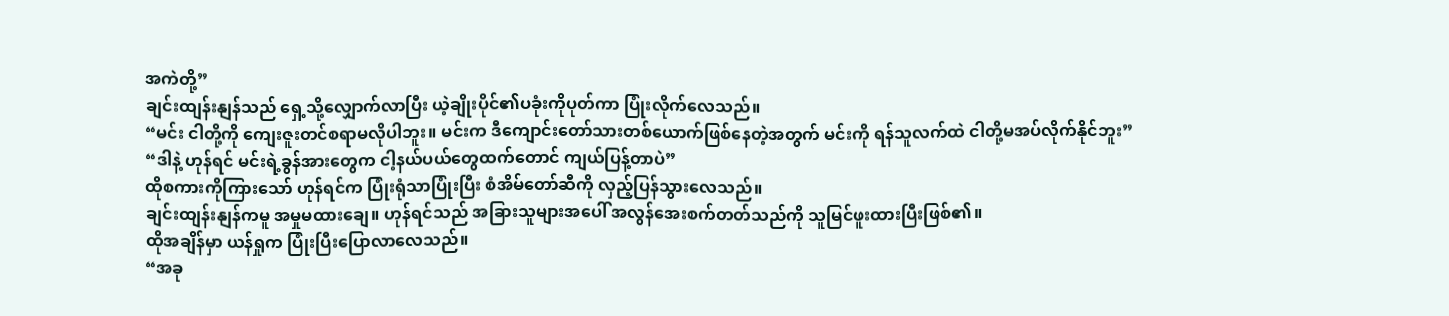အကဲတို့”
ချင်းထျန်းနျန်သည် ရှေ့သို့လျှောက်လာပြီး ယဲ့ချိုးပိုင်၏ပခုံးကိုပုတ်ကာ ပြုံးလိုက်လေသည်။
“မင်း ငါတို့ကို ကျေးဇူးတင်စရာမလိုပါဘူး။ မင်းက ဒီကျောင်းတော်သားတစ်ယောက်ဖြစ်နေတဲ့အတွက် မင်းကို ရန်သူလက်ထဲ ငါတို့မအပ်လိုက်နိုင်ဘူး”
“ဒါနဲ့ ဟုန်ရင် မင်းရဲ့ခွန်အားတွေက ငါ့နယ်ပယ်တွေထက်တောင် ကျယ်ပြန့်တာပဲ”
ထိုစကားကိုကြားသော် ဟုန်ရင်က ပြုံးရုံသာပြုံးပြီး စံအိမ်တော်ဆီကို လှည့်ပြန်သွားလေသည်။
ချင်းထျန်းနျန်ကမူ အမှုမထားချေ။ ဟုန်ရင်သည် အခြားသူများအပေါ် အလွန်အေးစက်တတ်သည်ကို သူမြင်ဖူးထားပြီးဖြစ်၏။
ထိုအချိန်မှာ ယန်ရှုက ပြုံးပြီးပြောလာလေသည်။
“အခု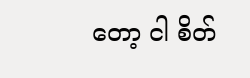တော့ ငါ စိတ်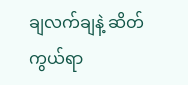ချလက်ချနဲ့ ဆိတ်ကွယ်ရာ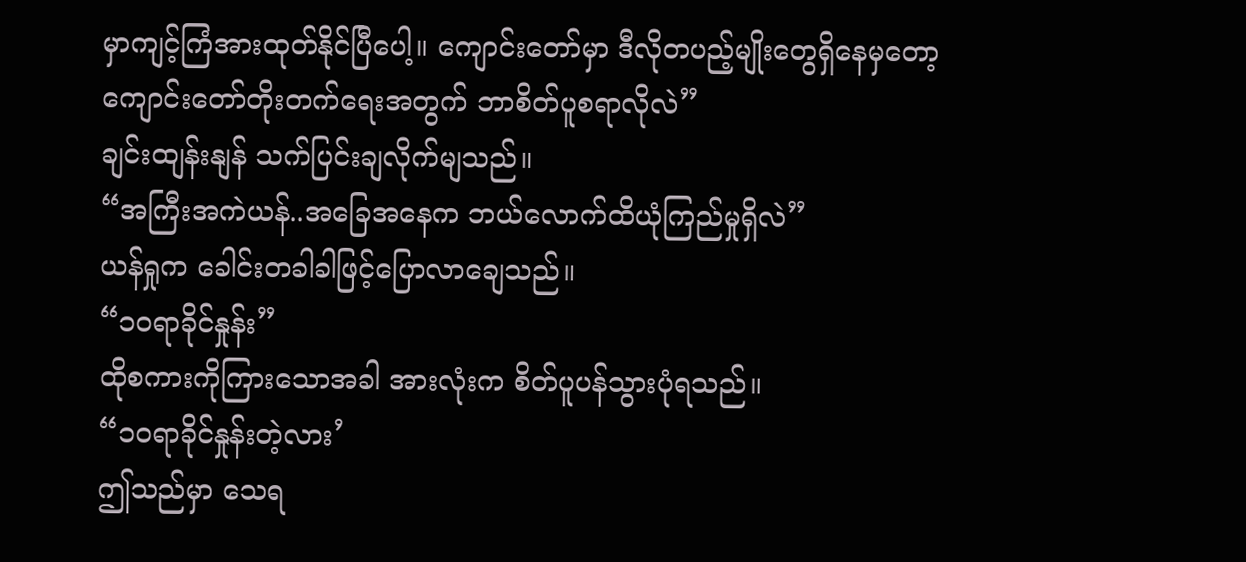မှာကျင့်ကြံအားထုတ်နိုင်ပြီပေါ့။ ကျောင်းတော်မှာ ဒီလိုတပည့်မျိုးတွေရှိနေမှတော့ ကျောင်းတော်တိုးတက်ရေးအတွက် ဘာစိတ်ပူစရာလိုလဲ”
ချင်းထျန်းနျန် သက်ပြင်းချလိုက်မျသည်။
“အကြီးအကဲယန်..အခြေအနေက ဘယ်လောက်ထိယုံကြည်မှုရှိလဲ”
ယန်ရှုက ခေါင်းတခါခါဖြင့်ပြောလာချေသည်။
“၁၀ရာခိုင်နှုန်း”
ထိုစကားကိုကြားသောအခါ အားလုံးက စိတ်ပူပန်သွားပုံရသည်။
“၁၀ရာခိုင်နှုန်းတဲ့လား’
ဤသည်မှာ သေရ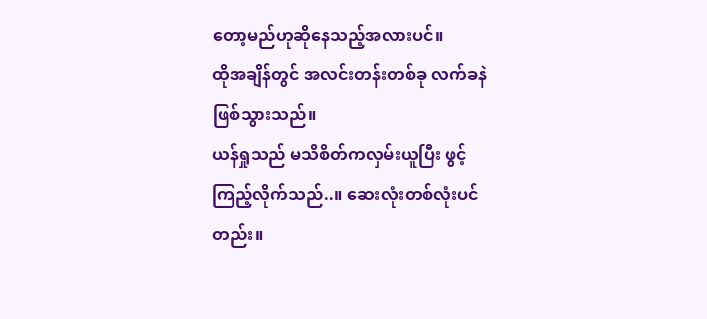တော့မည်ဟုဆိုနေသည့်အလားပင်။
ထိုအချိန်တွင် အလင်းတန်းတစ်ခု လက်ခနဲဖြစ်သွားသည်။
ယန်ရှုသည် မသိစိတ်ကလှမ်းယူပြီး ဖွင့်ကြည့်လိုက်သည်..။ ဆေးလုံးတစ်လုံးပင်တည်း။